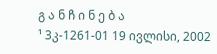გ ა ნ ჩ ი ნ ე ბ ა
¹ 3კ-1261-01 19 ივლისი, 2002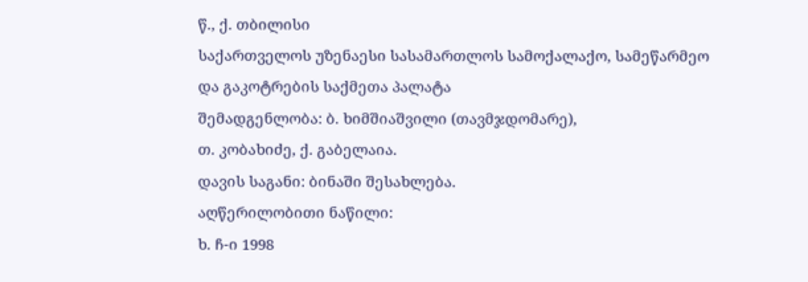წ., ქ. თბილისი
საქართველოს უზენაესი სასამართლოს სამოქალაქო, სამეწარმეო და გაკოტრების საქმეთა პალატა
შემადგენლობა: ბ. ხიმშიაშვილი (თავმჯდომარე),
თ. კობახიძე, ქ. გაბელაია.
დავის საგანი: ბინაში შესახლება.
აღწერილობითი ნაწილი:
ხ. ჩ-ი 1998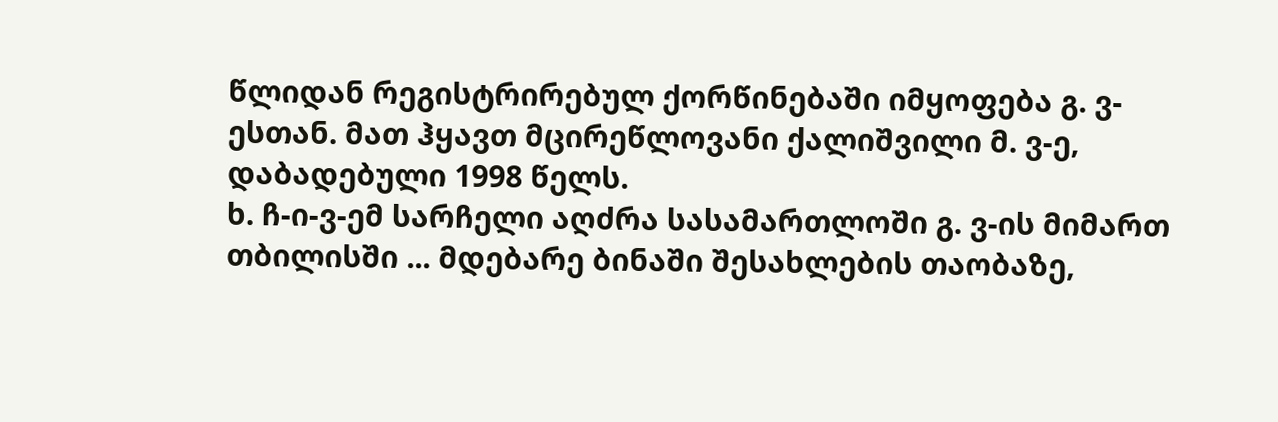წლიდან რეგისტრირებულ ქორწინებაში იმყოფება გ. ვ-ესთან. მათ ჰყავთ მცირეწლოვანი ქალიშვილი მ. ვ-ე, დაბადებული 1998 წელს.
ხ. ჩ-ი-ვ-ემ სარჩელი აღძრა სასამართლოში გ. ვ-ის მიმართ თბილისში ... მდებარე ბინაში შესახლების თაობაზე,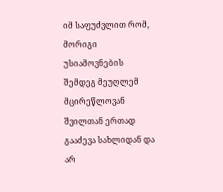იმ საფუძვლით რომ, მორიგი უსიამოვნების შემდეგ მეუღლემ მცირეწლოვან შვილთან ერთად გააძევა სახლიდან და არ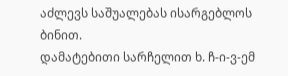აძლევს საშუალებას ისარგებლოს ბინით.
დამატებითი სარჩელით ხ. ჩ-ი-ვ-ემ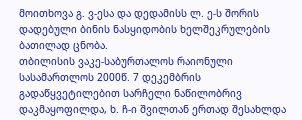მოითხოვა გ. ვ-ესა და დედამისს ლ. ე-ს შორის დადებული ბინის ნასყიდობის ხელშეკრულების ბათილად ცნობა.
თბილისის ვაკე-საბურთალოს რაიონული სასამართლოს 2000წ. 7 დეკემბრის გადაწყვეტილებით სარჩელი ნაწილობრივ დაკმაყოფილდა, ხ. ჩ-ი შვილთან ერთად შესახლდა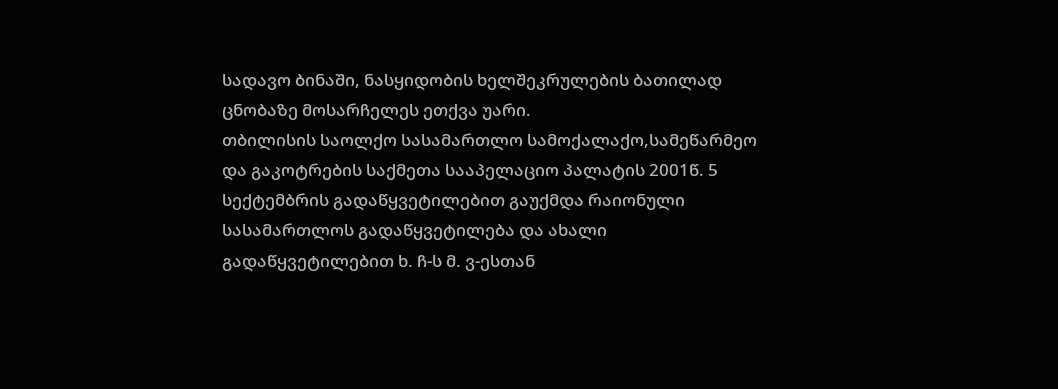სადავო ბინაში, ნასყიდობის ხელშეკრულების ბათილად ცნობაზე მოსარჩელეს ეთქვა უარი.
თბილისის საოლქო სასამართლო სამოქალაქო,სამეწარმეო და გაკოტრების საქმეთა სააპელაციო პალატის 2001წ. 5 სექტემბრის გადაწყვეტილებით გაუქმდა რაიონული სასამართლოს გადაწყვეტილება და ახალი გადაწყვეტილებით ხ. ჩ-ს მ. ვ-ესთან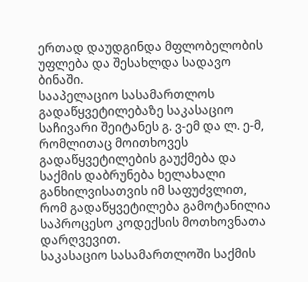ერთად დაუდგინდა მფლობელობის უფლება და შესახლდა სადავო ბინაში.
სააპელაციო სასამართლოს გადაწყვეტილებაზე საკასაციო საჩივარი შეიტანეს გ. ვ-ემ და ლ. ე-მ, რომლითაც მოითხოვეს გადაწყვეტილების გაუქმება და საქმის დაბრუნება ხელახალი განხილვისათვის იმ საფუძვლით, რომ გადაწყვეტილება გამოტანილია საპროცესო კოდექსის მოთხოვნათა დარღვევით.
საკასაციო სასამართლოში საქმის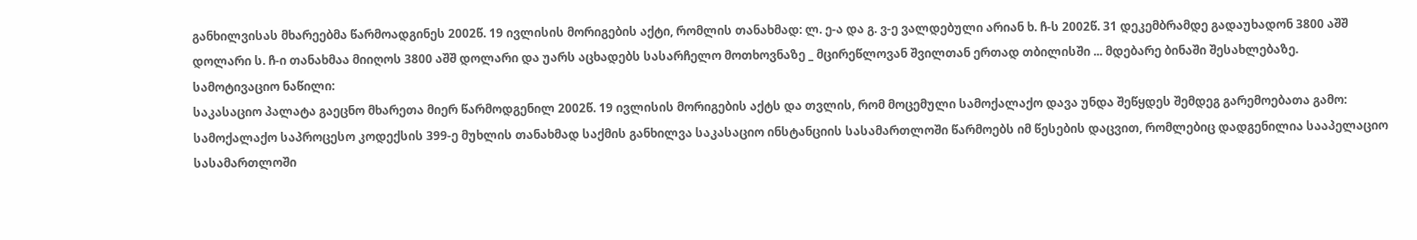განხილვისას მხარეებმა წარმოადგინეს 2002წ. 19 ივლისის მორიგების აქტი, რომლის თანახმად: ლ. ე-ა და გ. ვ-ე ვალდებული არიან ხ. ჩ-ს 2002წ. 31 დეკემბრამდე გადაუხადონ 3800 აშშ დოლარი ს. ჩ-ი თანახმაა მიიღოს 3800 აშშ დოლარი და უარს აცხადებს სასარჩელო მოთხოვნაზე _ მცირეწლოვან შვილთან ერთად თბილისში ... მდებარე ბინაში შესახლებაზე.
სამოტივაციო ნაწილი:
საკასაციო პალატა გაეცნო მხარეთა მიერ წარმოდგენილ 2002წ. 19 ივლისის მორიგების აქტს და თვლის, რომ მოცემული სამოქალაქო დავა უნდა შეწყდეს შემდეგ გარემოებათა გამო:
სამოქალაქო საპროცესო კოდექსის 399-ე მუხლის თანახმად საქმის განხილვა საკასაციო ინსტანციის სასამართლოში წარმოებს იმ წესების დაცვით, რომლებიც დადგენილია სააპელაციო სასამართლოში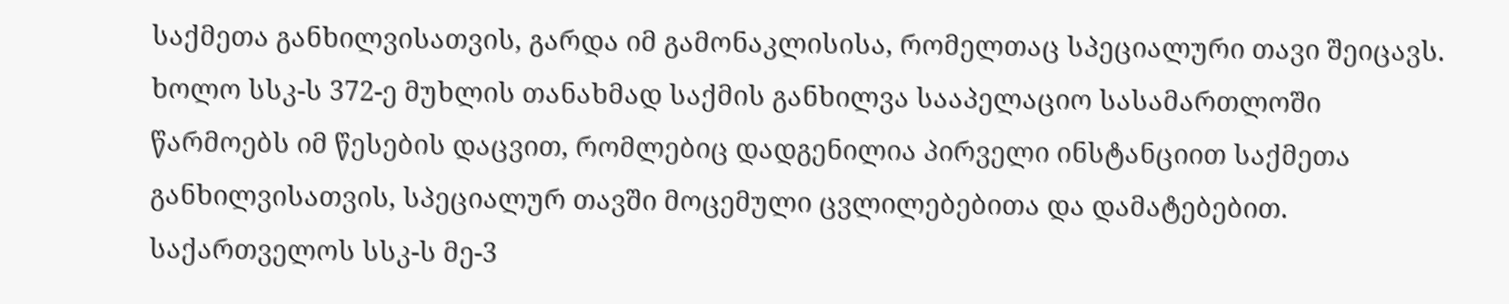საქმეთა განხილვისათვის, გარდა იმ გამონაკლისისა, რომელთაც სპეციალური თავი შეიცავს. ხოლო სსკ-ს 372-ე მუხლის თანახმად საქმის განხილვა სააპელაციო სასამართლოში წარმოებს იმ წესების დაცვით, რომლებიც დადგენილია პირველი ინსტანციით საქმეთა განხილვისათვის, სპეციალურ თავში მოცემული ცვლილებებითა და დამატებებით.
საქართველოს სსკ-ს მე-3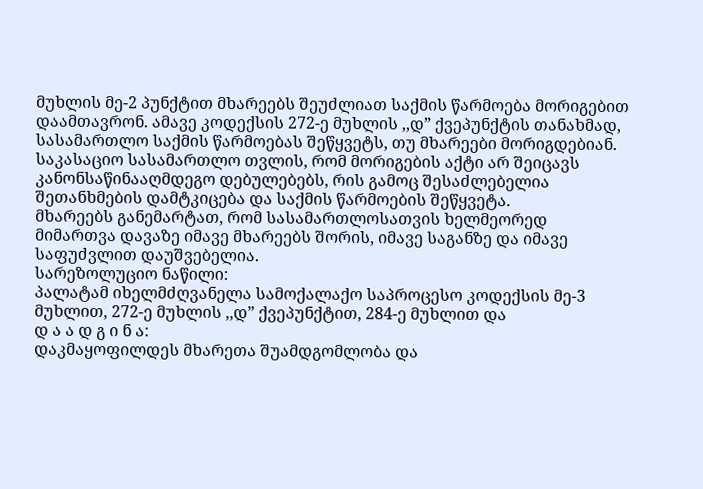მუხლის მე-2 პუნქტით მხარეებს შეუძლიათ საქმის წარმოება მორიგებით დაამთავრონ. ამავე კოდექსის 272-ე მუხლის ,,დ” ქვეპუნქტის თანახმად, სასამართლო საქმის წარმოებას შეწყვეტს, თუ მხარეები მორიგდებიან. საკასაციო სასამართლო თვლის, რომ მორიგების აქტი არ შეიცავს კანონსაწინააღმდეგო დებულებებს, რის გამოც შესაძლებელია შეთანხმების დამტკიცება და საქმის წარმოების შეწყვეტა.
მხარეებს განემარტათ, რომ სასამართლოსათვის ხელმეორედ მიმართვა დავაზე იმავე მხარეებს შორის, იმავე საგანზე და იმავე საფუძვლით დაუშვებელია.
სარეზოლუციო ნაწილი:
პალატამ იხელმძღვანელა სამოქალაქო საპროცესო კოდექსის მე-3 მუხლით, 272-ე მუხლის ,,დ” ქვეპუნქტით, 284-ე მუხლით და
დ ა ა დ გ ი ნ ა:
დაკმაყოფილდეს მხარეთა შუამდგომლობა და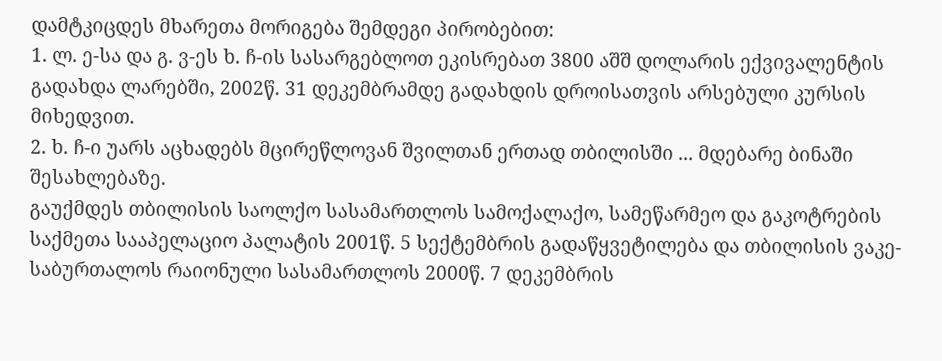დამტკიცდეს მხარეთა მორიგება შემდეგი პირობებით:
1. ლ. ე-სა და გ. ვ-ეს ხ. ჩ-ის სასარგებლოთ ეკისრებათ 3800 აშშ დოლარის ექვივალენტის გადახდა ლარებში, 2002წ. 31 დეკემბრამდე გადახდის დროისათვის არსებული კურსის მიხედვით.
2. ხ. ჩ-ი უარს აცხადებს მცირეწლოვან შვილთან ერთად თბილისში ... მდებარე ბინაში შესახლებაზე.
გაუქმდეს თბილისის საოლქო სასამართლოს სამოქალაქო, სამეწარმეო და გაკოტრების საქმეთა სააპელაციო პალატის 2001წ. 5 სექტემბრის გადაწყვეტილება და თბილისის ვაკე-საბურთალოს რაიონული სასამართლოს 2000წ. 7 დეკემბრის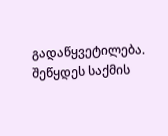გადაწყვეტილება. შეწყდეს საქმის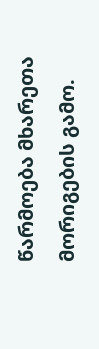წარმოება მხარეთა მორიგების გამო.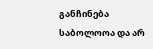განჩინება საბოლოოა და არ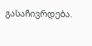გასაჩივრდება.